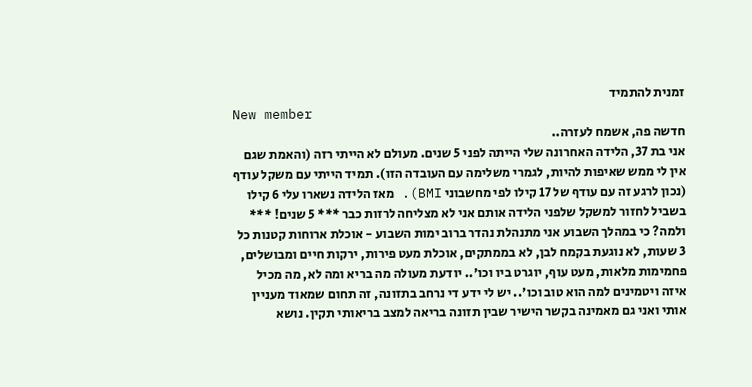זמנית להתמיד
New member
חדשה פה, אשמח לעזרה..
אני בת 37, הלידה האחרונה שלי הייתה לפני 5 שנים. מעולם לא הייתי רזה (והאמת שגם אין לי ממש שאיפות להיות, לגמרי משלימה עם העובדה הזו). תמיד הייתי עם משקל עודף (נכון לרגע זה עם עודף של 17 קילו לפי מחשבוני BMI). מאז הלידה נשארו עלי 6 קילו בשביל לחזור למשקל שלפני הלידה אותם אני לא מצליחה לרזות כבר *** 5 שנים! *** ולמה? כי במהלך השבוע אני מתנהלת נהדר ברוב ימות השבוע - אוכלת ארוחות קטנות כל 3 שעות, לא נוגעת בקמח לבן, לא בממתקים, אוכלת מעט פירות, ירקות חיים ומבושלים, פחמימות מלאות, מעט עוף, יוגרט ביו וכו'.. יודעת מעולה מה בריא ומה לא, מה מכיל איזה ויטמינים למה הוא טוב וכו'.. יש לי ידע די נרחב בתזונה, זה תחום שמאוד מעניין אותי ואני גם מאמינה בקשר הישיר שבין תזונה בריאה למצב בריאותי תקין. נושא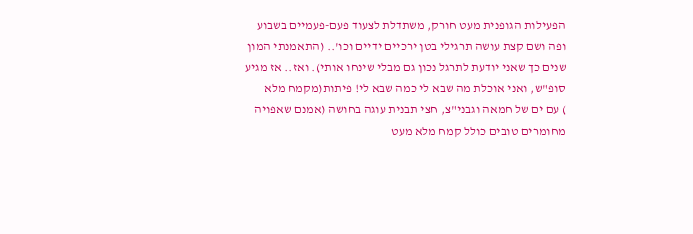הפעילות הגופנית מעט חורק, משתדלת לצעוד פעם-פעמיים בשבוע ופה ושם קצת עושה תרגילי בטן ירכיים ידיים וכו'.. (התאמנתי המון שנים כך שאני יודעת לתרגל נכון גם מבלי שינחו אותי). ואז.. אז מגיע סופ"ש, ואני אוכלת מה שבא לי כמה שבא לי! פיתות(מקמח מלא
) עם ים של חמאה וגבני"צ, חצי תבנית עוגה בחושה (אמנם שאפויה מחומרים טובים כולל קמח מלא מעט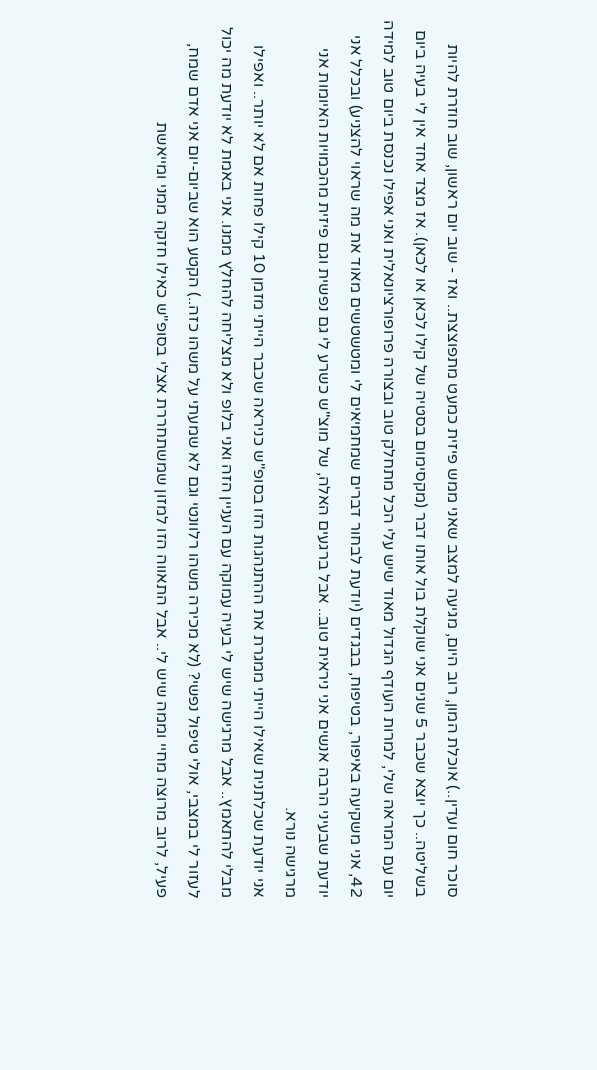סוכר חום ועדין..) אוכלת המון, רוב היום, מגיעה למצב שאני ממש פיזית כמעט מתפוצצת.. ואז - שוב יום ראשון, שוב חוזרת להיות בשליטה.. כך יוצא שכבר 5 שנים אני שוקלת בול אותו דבר (מקסימום בסטיה של קילו לכאן או לכאן). אז מצד אחד אין לי בעיה ביום יום עם המראה שלי, למרות העודף הגדול מאוד שיש עלי הכל מתחלק טוב ובצורה פרופורציונאלית ואני אפילו נכנסת ביום טוב למידה 42, אני משקיעה באיפור, בטיפוח, בבגדים (יודעת לבחור דברים שמחמיאים לי ומטשטשים מאוד את מה שראוי להצניע) ובכלל אני יודעת שבעיני הרבה אנשים אני ניראית טוב.. אבל ברגעים האלה, של מוצ"ש כשרע לי גם נפשית וגם פיזית מהכמויות האיומות אני מרגישה נורא.
אני יודעת שכלתנית שאילו הייתי ממגרת את ההתנהגות הזו בסופ"ש כניראה שכבר הייתי מזמן 10 קילו פחות אם לא יותר.. ואפילו מבלי להתאמץ.. אבל מרגישה שיש לי בעיה עמוקה עם העניין הזה ואני בלופ ולא מצליחה להחלץ ממנו. אני באמת לא יודעת מה יכול לעזור לי במצבי, אולי טיפול נפשי? (לא מכירה משהו רלוונטי וגם לא שמעתי על משהו כזה..) הקטע הוא שביום-יום אני אדם שמח, פעיל, לרוב מרוצה מחיי וממה שיש לי.. אבל התאווה הזו למזון שמשתחררת אצלי בסופ"ש כאילו חזקה ממני ומייאשת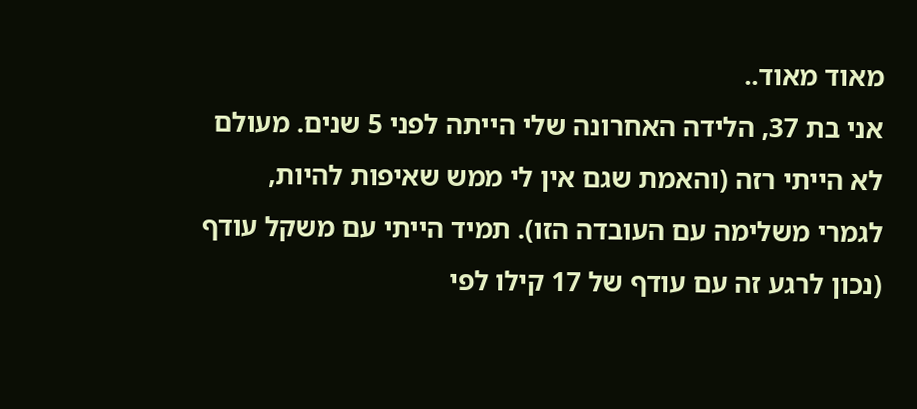מאוד מאוד..
אני בת 37, הלידה האחרונה שלי הייתה לפני 5 שנים. מעולם לא הייתי רזה (והאמת שגם אין לי ממש שאיפות להיות, לגמרי משלימה עם העובדה הזו). תמיד הייתי עם משקל עודף (נכון לרגע זה עם עודף של 17 קילו לפי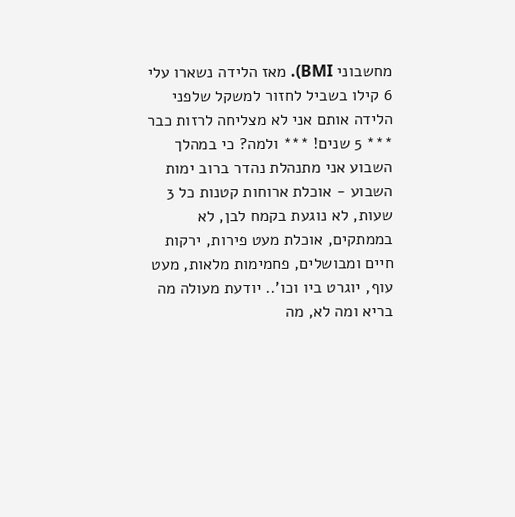מחשבוני BMI). מאז הלידה נשארו עלי 6 קילו בשביל לחזור למשקל שלפני הלידה אותם אני לא מצליחה לרזות כבר *** 5 שנים! *** ולמה? כי במהלך השבוע אני מתנהלת נהדר ברוב ימות השבוע - אוכלת ארוחות קטנות כל 3 שעות, לא נוגעת בקמח לבן, לא בממתקים, אוכלת מעט פירות, ירקות חיים ומבושלים, פחמימות מלאות, מעט עוף, יוגרט ביו וכו'.. יודעת מעולה מה בריא ומה לא, מה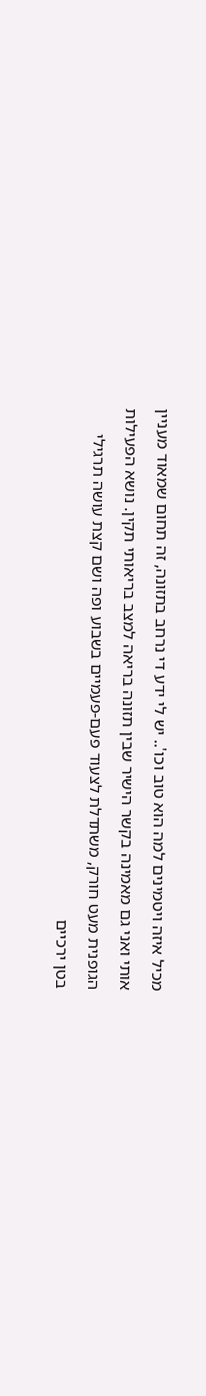מכיל איזה ויטמינים למה הוא טוב וכו'.. יש לי ידע די נרחב בתזונה, זה תחום שמאוד מעניין אותי ואני גם מאמינה בקשר הישיר שבין תזונה בריאה למצב בריאותי תקין. נושא הפעילות הגופנית מעט חורק, משתדלת לצעוד פעם-פעמיים בשבוע ופה ושם קצת עושה תרגילי בטן ירכיים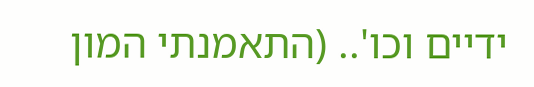ידיים וכו'.. (התאמנתי המון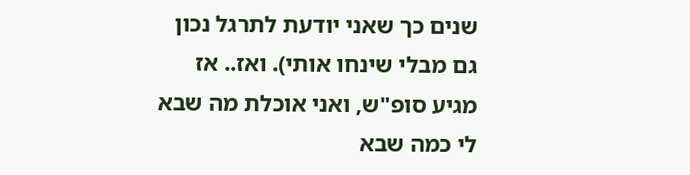שנים כך שאני יודעת לתרגל נכון גם מבלי שינחו אותי). ואז.. אז מגיע סופ"ש, ואני אוכלת מה שבא לי כמה שבא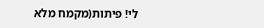לי! פיתות(מקמח מלא